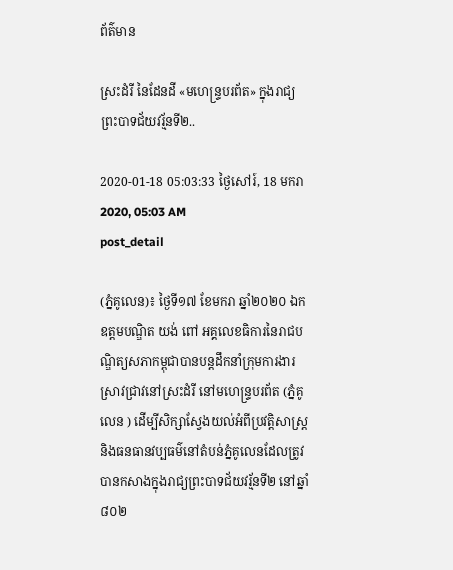ព័ត៌មាន

ស្រះដំរី នៃដែនដី «មហេន្ទ្របរព័ត» ក្នុងរាជ្យព្រះបាទជ័យវរ្ម័នទី២..

2020-01-18 05:03:33 ថ្ងៃសៅរ៍, 18 មករា 2020, 05:03 AM
post_detail

(ភ្នំគូលេន)៖ ថ្ងៃទី១៧ ខែមករា ឆ្នាំ២០២០ ឯកឧត្តមបណ្ឌិត យង់ ពៅ អគ្គលេខធិការនៃរាជបណ្ឌិត្យសភាកម្ពុជាបានបន្តដឹកនាំក្រុមការងារស្រាវជ្រាវនៅស្រះដំរី នៅមហេន្ទ្របរព័ត (ភ្នំគូលេន ) ដើម្បីសិក្សាស្វែងយល់អំពីប្រវត្តិសាស្ត្រ និងធនធានវប្បធម៌នៅតំបន់ភ្នំគូលេនដែលត្រូវបានកសាងក្នុងរាជ្យព្រះបាទជ័យវរ្ម័នទី២ នៅឆ្នាំ ៨០២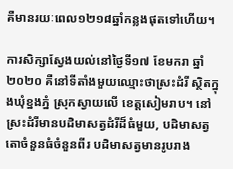គឺមានរយៈពេល១២១៨ឆ្នាំកន្លងផុតទៅហើយ។

ការសិក្សាស្វែងយល់នៅថ្ងៃទី១៧ ខែមករា ឆ្នាំ២០២០ គឺនៅទីតាំងមួយឈ្មោះថាស្រះដំរី ស្ថិតក្នុងឃុំខ្នងភ្នំ ស្រុកស្វាយលើ ខេត្តសៀមរាប។ នៅស្រះដំរីមានបដិមាសត្វដំរីដ៏ធំមួយ, បដិមាសត្វតោចំនួនធំចំនួនពីរ បដិមាសត្វមានរូបរាង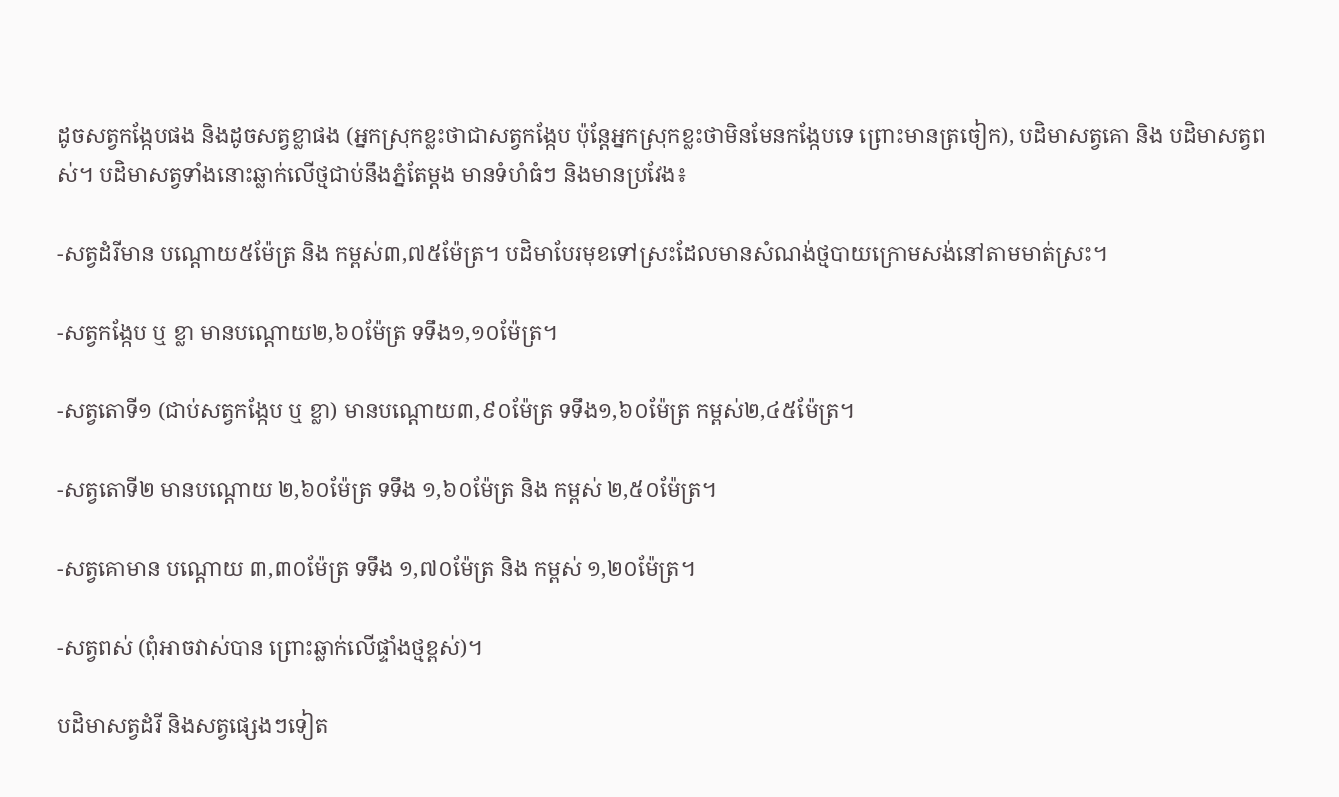ដូចសត្វកង្កែបផង និងដូចសត្វខ្លាផង (អ្នកស្រុកខ្លះថាជាសត្វកង្កែប ប៉ុន្តែអ្នកស្រុកខ្លះថាមិនមែនកង្កែបទេ ព្រោះមានត្រចៀក), បដិមាសត្វគោ និង បដិមាសត្វពស់។ បដិមាសត្វទាំងនោះឆ្លាក់លើថ្មជាប់នឹងភ្នំតែម្ដង មានទំហំធំៗ និងមានប្រវែង៖

-សត្វដំរីមាន បណ្តោយ៥ម៉ែត្រ និង កម្ពស់៣,៧៥ម៉ែត្រ។ បដិមាបែរមុខទៅស្រះដែលមានសំណង់ថ្មបាយក្រោមសង់នៅតាមមាត់ស្រះ។

-សត្វកង្កែប ឬ ខ្លា មានបណ្តោយ២,៦០ម៉ែត្រ ទទឹង១,១០ម៉ែត្រ។

-សត្វតោទី១ (ជាប់សត្វកង្កែប ឬ ខ្លា) មានបណ្តោយ៣,៩០ម៉ែត្រ ទទឹង១,៦០ម៉ែត្រ កម្ពស់២,៤៥ម៉ែត្រ។

-សត្វតោទី២ មានបណ្តោយ ២,៦០ម៉ែត្រ ទទឹង ១,៦០ម៉ែត្រ និង កម្ពស់ ២,៥០ម៉ែត្រ។

-សត្វគោមាន បណ្តោយ ៣,៣០ម៉ែត្រ ទទឹង ១,៧០ម៉ែត្រ និង កម្ពស់ ១,២០ម៉ែត្រ។

-សត្វពស់ (ពុំអាចវាស់បាន ព្រោះឆ្លាក់លើផ្ទាំងថ្មខ្ពស់)។

បដិមាសត្វដំរី និងសត្វផ្សេងៗទៀត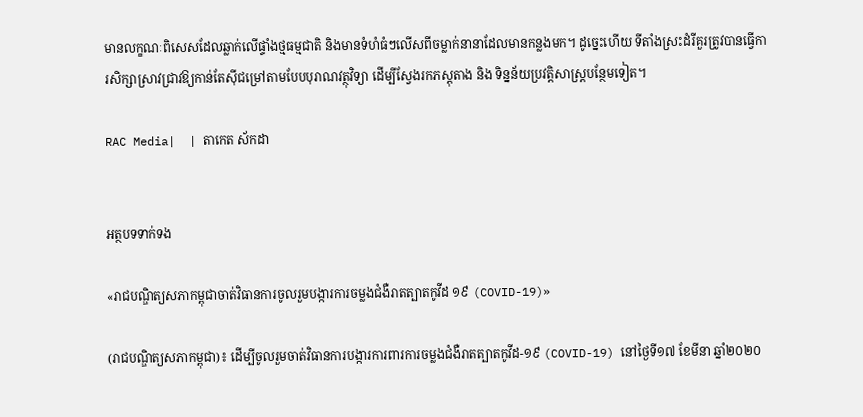មានលក្ខណៈពិសេសដែលឆ្លាក់លើផ្ទាំងថ្មធម្មជាតិ និងមានទំហំធំៗលើសពីចម្លាក់នានាដែលមានកន្លងមក។ ដូច្នេះហើយ ទីតាំងស្រះដំរីគួរត្រូវបានធ្វើការសិក្សាស្រាវជ្រាវឱ្យកាន់តែស៊ីជម្រៅតាមបែបបុរាណវត្ថុវិទ្យា ដើម្បីស្វែងរកភស្ដុតាង និង ទិន្នន័យប្រវត្តិសាស្ត្របន្ថែមទៀត។

RAC Media|  | តាកេត ស័កដា


អត្ថបទទាក់ទង

«រាជបណ្ឌិត្យសភាកម្ពុជាចាត់វិធានការចូលរួមបង្ការការចម្លងជំងឺរាតត្បាតកូវីដ ១៩ (COVID-19)»

(រាជបណ្ឌិត្យសភាកម្ពុជា)៖ ដើម្បីចូលរួមចាត់វិធានការបង្ការការពារការចម្លងជំងឺរាតត្បាតកូវីដ-១៩ (COVID-19) នៅថ្ងៃទី១៧ ខែមីនា ឆ្នាំ២០២០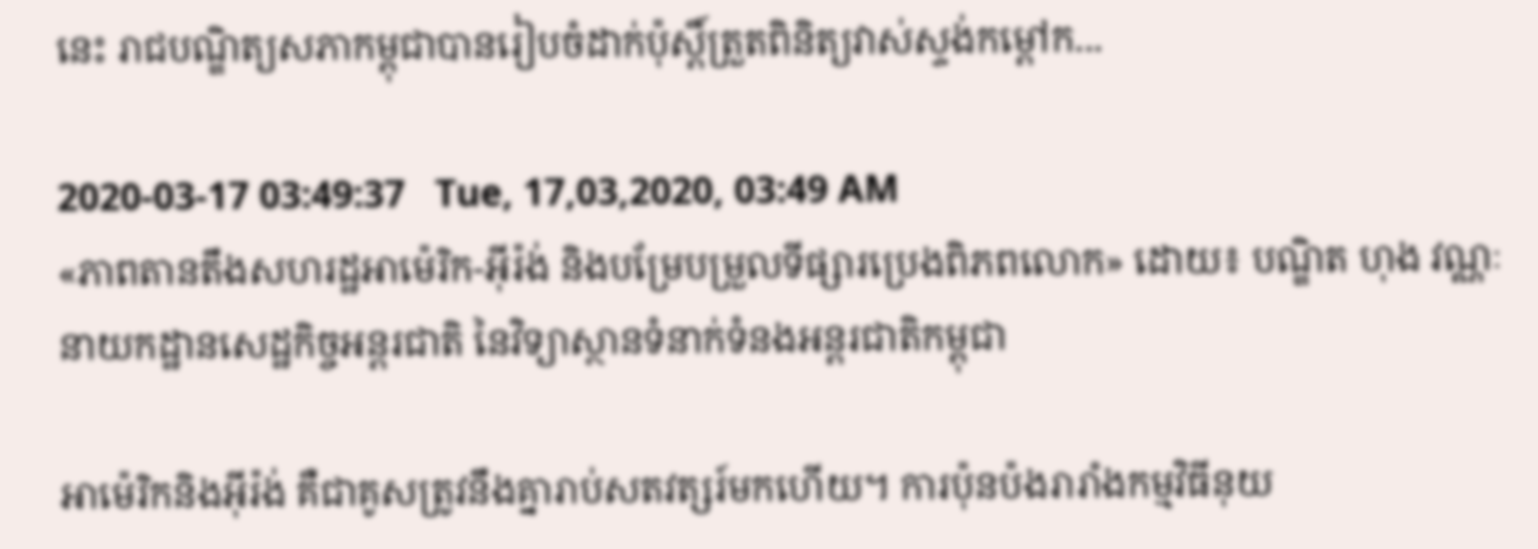នេះ រាជបណ្ឌិត្យសភាកម្ពុជាបានរៀបចំដាក់ប៉ុស្តិ៍ត្រួតពិនិត្យវាស់ស្ទង់កម្តៅក...

2020-03-17 03:49:37   Tue, 17,03,2020, 03:49 AM
«ភាពតានតឹងសហរដ្ឋអាម៉េរិក-អ៊ីរ៉ង់ និងបម្រែបម្រួលទីផ្សារប្រេងពិភពលោក» ដោយ៖ បណ្ឌិត ហុង វណ្ណៈ នាយកដ្ឋានសេដ្ឋកិច្ចអន្តរជាតិ នៃវិទ្យាស្ថានទំនាក់ទំនងអន្តរជាតិកម្ពុជា

អាម៉េរិកនិងអ៊ីរ៉ង់ គឺជាគូសត្រូវនឹងគ្នារាប់សតវត្សរ៍មកហើយ។ ការប៉ុនប៉ងរារាំងកម្មវិធីនុយ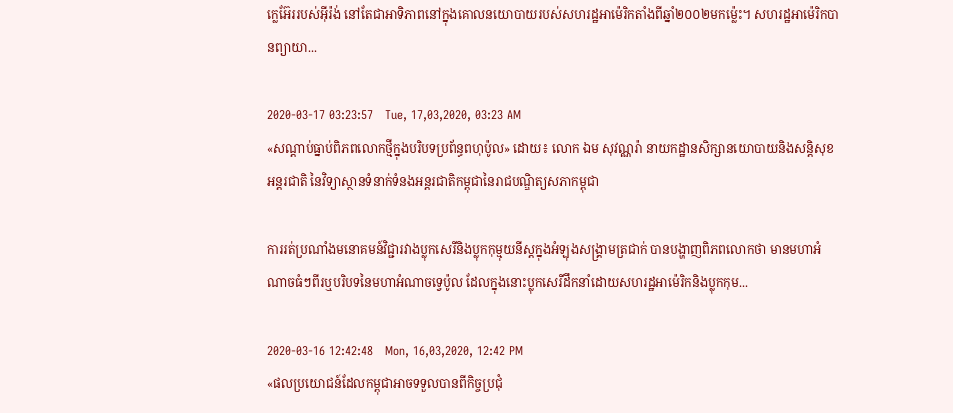ក្លេអ៊ែររបស់អ៊ីរ៉ង់ នៅតែជាអាទិភាពនៅក្នុងគោលនយោបាយរបស់សហរដ្ឋអាម៉េរិកតាំងពីឆ្នាំ២០០២មកម្ល៉េះ។ សហរដ្ឋអាម៉េរិកបានព្យាយា...

2020-03-17 03:23:57   Tue, 17,03,2020, 03:23 AM
«សណ្តាប់ធ្នាប់ពិភពលោកថ្មីក្នុងបរិបទប្រព័ន្ធពហុប៉ូល» ដោយ៖ លោក ឯម សុវណ្ណរ៉ា នាយកដ្ឋានសិក្សានយោបាយនិងសន្តិសុខអន្តរជាតិ នៃវិទ្យាស្ថានទំនាក់ទំនងអន្តរជាតិកម្ពុជានៃរាជបណ្ឌិត្យសភាកម្ពុជា

ការរត់ប្រណាំងមនោគមន៍វិជ្ជារវាងប្លុកសេរីនិងប្លុកកុម្មុយនីស្តក្នុងអំឡុងសង្គ្រាមត្រជាក់ បានបង្ហាញពិភពលោកថា មានមហាអំណាចធំៗពីរឬបរិបទនៃមហាអំណាចទ្វេប៉ូល ដែលក្នុងនោះប្លុកសេរីដឹកនាំដោយសហរដ្ឋអាម៉េរិកនិងប្លុកកុម...

2020-03-16 12:42:48   Mon, 16,03,2020, 12:42 PM
«ផលប្រយោជន៍ដែលកម្ពុជាអាចទទួលបានពីកិច្ចប្រជុំ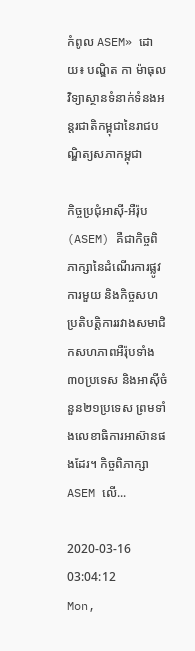កំពូល ASEM» ដោយ៖ បណ្ឌិត កា ម៉ាធុល វិទ្យាស្ថានទំនាក់ទំនងអន្តរជាតិកម្ពុជានៃរាជបណ្ឌិត្យសភាកម្ពុជា

កិច្ចប្រជុំអាស៊ី-អឺរ៉ុប (ASEM) គឺជាកិច្ចពិភាក្សានៃដំណើរការផ្លូវការមួយ និងកិច្ចសហប្រតិបត្តិការរវាងសមាជិកសហភាពអឺរ៉ុបទាំង៣០ប្រទេស និងអាស៊ីចំនួន២១ប្រទេស ព្រមទាំងលេខាធិការអាស៊ានផងដែរ។ កិច្ចពិភាក្សា ASEM លើ...

2020-03-16 03:04:12   Mon,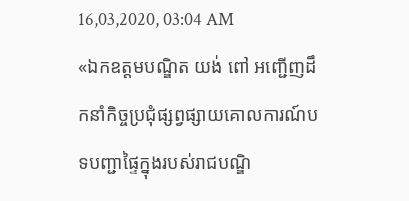16,03,2020, 03:04 AM
«ឯកឧត្តមបណ្ឌិត យង់ ពៅ អញ្ជើញដឹកនាំកិច្ចប្រជុំផ្សព្វផ្សាយគោលការណ៍បទបញ្ជាផ្ទៃក្នុងរបស់រាជបណ្ឌិ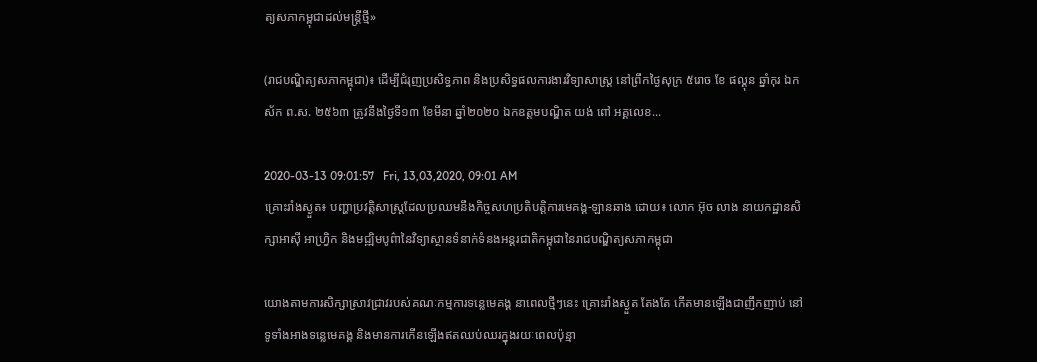ត្យសភាកម្ពុជាដល់មន្ត្រីថ្មី»

(រាជបណ្ឌិត្យសភាកម្ពុជា)៖ ដើម្បីជំរុញប្រសិទ្ធភាព និងប្រសិទ្ធផលការងារវិទ្យាសាស្ត្រ នៅព្រឹកថ្ងៃសុក្រ ៥រោច ខែ ផល្គុន ឆ្នាំកុរ ឯកស័ក ព.ស. ២៥៦៣ ត្រូវនឹងថ្ងៃទី១៣ ខែមីនា ឆ្នាំ២០២០ ឯកឧត្តមបណ្ឌិត យង់ ពៅ អគ្គលេខ...

2020-03-13 09:01:57   Fri, 13,03,2020, 09:01 AM
គ្រោះរាំងស្ងួត៖ បញ្ហាប្រវត្តិសាស្ត្រដែលប្រឈមនឹងកិច្ចសហប្រតិបត្តិការមេគង្គ-ឡានឆាង ដោយ៖ លោក អ៊ុច លាង នាយកដ្ឋានសិក្សាអាស៊ី អាហ្វ្រិក និងមជ្ឍិមបូព៌ានៃវិទ្យាស្ថានទំនាក់ទំនងអន្តរជាតិកម្ពុជានៃរាជបណ្ឌិត្យសភាកម្ពុជា

យោងតាមការសិក្សាស្រាវជ្រាវរបស់គណៈកម្មការទន្លេមេគង្គ នាពេលថ្មីៗនេះ គ្រោះរាំងស្ងួត តែងតែ កើតមានឡើងជាញឹកញាប់ នៅទូទាំងអាងទន្លេមេគង្គ និងមានការកើនឡើងឥតឈប់ឈរក្នុងរយៈពេលប៉ុន្មា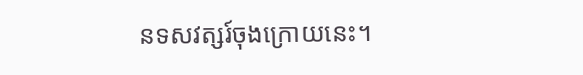នទសវត្សរ៍ចុងក្រោយនេះ។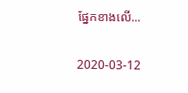ផ្នែកខាងលើ...

2020-03-12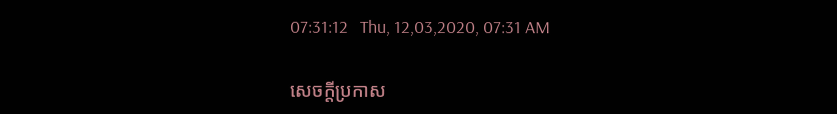07:31:12   Thu, 12,03,2020, 07:31 AM

សេចក្តីប្រកាស